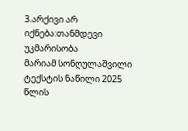3.არქივი არ იქნება:თანმდევი უკმარისობა
მარიამ სონღულაშვილი
ტექსტის ნაწილი 2025 წლის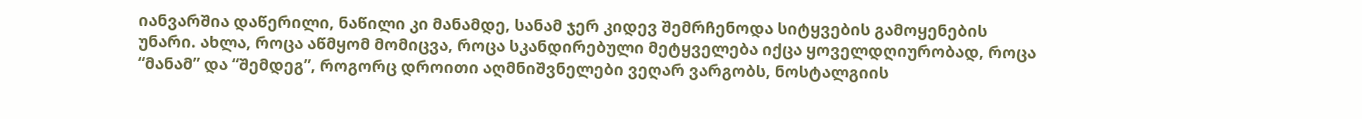იანვარშია დაწერილი, ნაწილი კი მანამდე, სანამ ჯერ კიდევ შემრჩენოდა სიტყვების გამოყენების უნარი. ახლა, როცა აწმყომ მომიცვა, როცა სკანდირებული მეტყველება იქცა ყოველდღიურობად, როცა “მანამ” და “შემდეგ”, როგორც დროითი აღმნიშვნელები ვეღარ ვარგობს, ნოსტალგიის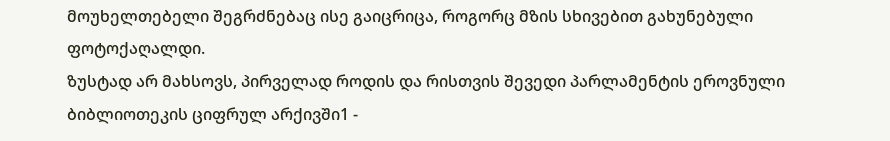მოუხელთებელი შეგრძნებაც ისე გაიცრიცა, როგორც მზის სხივებით გახუნებული ფოტოქაღალდი.
ზუსტად არ მახსოვს, პირველად როდის და რისთვის შევედი პარლამენტის ეროვნული ბიბლიოთეკის ციფრულ არქივში1 -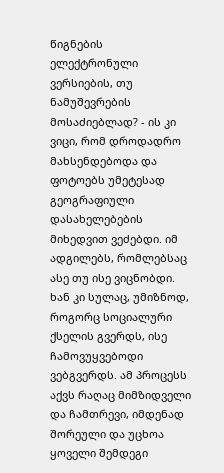წიგნების ელექტრონული ვერსიების, თუ ნამუშევრების მოსაძიებლად? - ის კი ვიცი, რომ დროდადრო მახსენდებოდა და ფოტოებს უმეტესად გეოგრაფიული დასახელებების მიხედვით ვეძებდი. იმ ადგილებს, რომლებსაც ასე თუ ისე ვიცნობდი. ხან კი სულაც, უმიზნოდ, როგორც სოციალური ქსელის გვერდს, ისე ჩამოვუყვებოდი ვებგვერდს. ამ პროცესს აქვს რაღაც მიმზიდველი და ჩამთრევი, იმდენად შორეული და უცხოა ყოველი შემდეგი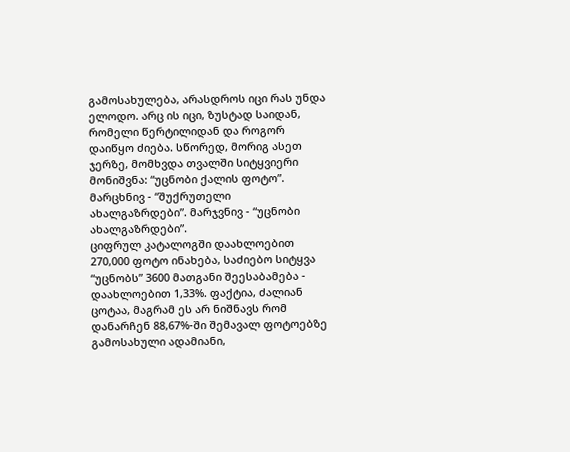გამოსახულება, არასდროს იცი რას უნდა ელოდო. არც ის იცი, ზუსტად საიდან, რომელი წერტილიდან და როგორ დაიწყო ძიება. სწორედ, მორიგ ასეთ ჯერზე, მომხვდა თვალში სიტყვიერი მონიშვნა: “უცნობი ქალის ფოტო”.
მარცხნივ - “შუქრუთელი ახალგაზრდები”. მარჯვნივ - “უცნობი ახალგაზრდები”.
ციფრულ კატალოგში დაახლოებით 270,000 ფოტო ინახება, საძიებო სიტყვა “უცნობს” 3600 მათგანი შეესაბამება - დაახლოებით 1,33%. ფაქტია, ძალიან ცოტაა, მაგრამ ეს არ ნიშნავს რომ დანარჩენ 88,67%-ში შემავალ ფოტოებზე გამოსახული ადამიანი,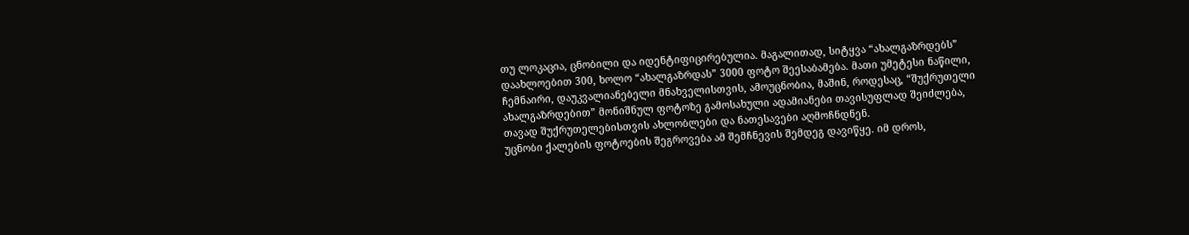თუ ლოკაცია, ცნობილი და იდენტიფიცირებულია. მაგალითად, სიტყვა “ახალგაზრდებს” დაახლოებით 300, ხოლო “ახალგაზრდას” 3000 ფოტო შეესაბამება. მათი უმეტესი ნაწილი, ჩემნაირი, დაუკვალიანებელი მნახველისთვის, ამოუცნობია, მაშინ, როდესაც, “შუქრუთელი ახალგაზრდებით” მონიშნულ ფოტოზე გამოსახული ადამიანები თავისუფლად შეიძლება, თავად შუქრუთელებისთვის ახლობლები და ნათესავები აღმოჩნდნენ.
უცნობი ქალების ფოტოების შეგროვება ამ შემჩნევის შემდეგ დავიწყე. იმ დროს,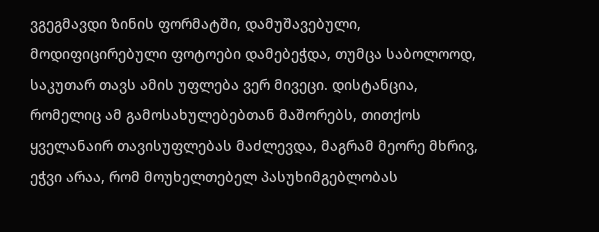ვგეგმავდი ზინის ფორმატში, დამუშავებული, მოდიფიცირებული ფოტოები დამებეჭდა, თუმცა საბოლოოდ, საკუთარ თავს ამის უფლება ვერ მივეცი. დისტანცია, რომელიც ამ გამოსახულებებთან მაშორებს, თითქოს ყველანაირ თავისუფლებას მაძლევდა, მაგრამ მეორე მხრივ, ეჭვი არაა, რომ მოუხელთებელ პასუხიმგებლობას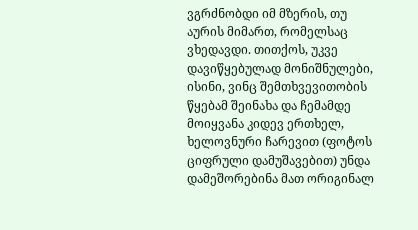ვგრძნობდი იმ მზერის, თუ აურის მიმართ, რომელსაც ვხედავდი. თითქოს, უკვე დავიწყებულად მონიშნულები, ისინი, ვინც შემთხვევითობის წყებამ შეინახა და ჩემამდე მოიყვანა კიდევ ერთხელ, ხელოვნური ჩარევით (ფოტოს ციფრული დამუშავებით) უნდა დამეშორებინა მათ ორიგინალ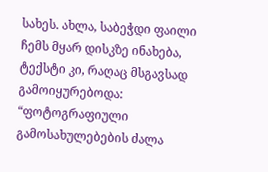სახეს. ახლა, საბეჭდი ფაილი ჩემს მყარ დისკზე ინახება, ტექსტი კი, რაღაც მსგავსად გამოიყურებოდა:
“ფოტოგრაფიული გამოსახულებების ძალა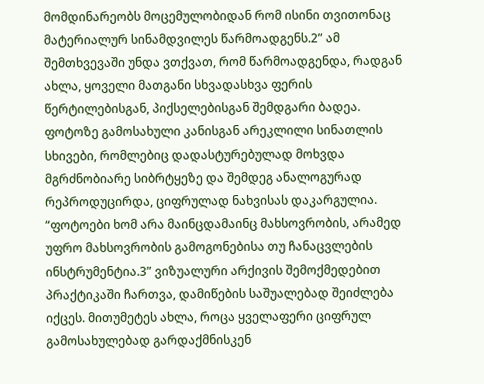მომდინარეობს მოცემულობიდან რომ ისინი თვითონაც მატერიალურ სინამდვილეს წარმოადგენს.2” ამ შემთხვევაში უნდა ვთქვათ, რომ წარმოადგენდა, რადგან ახლა, ყოველი მათგანი სხვადასხვა ფერის წერტილებისგან, პიქსელებისგან შემდგარი ბადეა. ფოტოზე გამოსახული კანისგან არეკლილი სინათლის სხივები, რომლებიც დადასტურებულად მოხვდა მგრძნობიარე სიბრტყეზე და შემდეგ ანალოგურად რეპროდუცირდა, ციფრულად ნახვისას დაკარგულია.
“ფოტოები ხომ არა მაინცდამაინც მახსოვრობის, არამედ უფრო მახსოვრობის გამოგონებისა თუ ჩანაცვლების ინსტრუმენტია.3” ვიზუალური არქივის შემოქმედებით პრაქტიკაში ჩართვა, დამიწების საშუალებად შეიძლება იქცეს. მითუმეტეს ახლა, როცა ყველაფერი ციფრულ გამოსახულებად გარდაქმნისკენ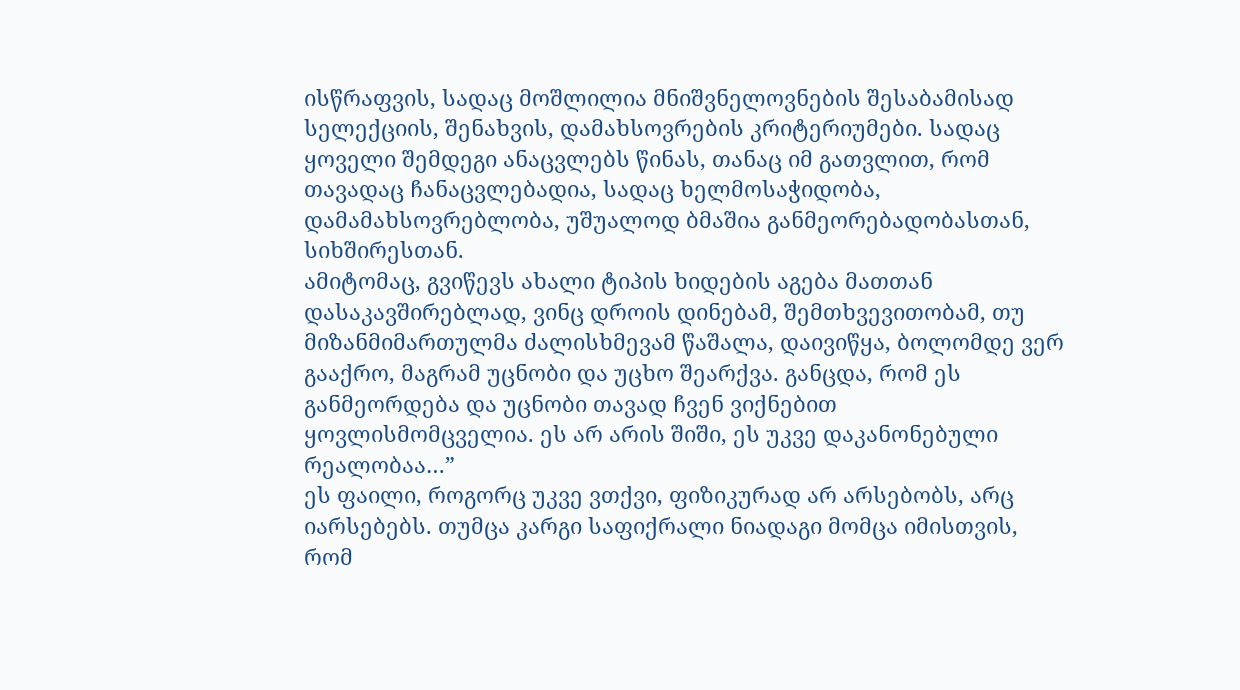ისწრაფვის, სადაც მოშლილია მნიშვნელოვნების შესაბამისად სელექციის, შენახვის, დამახსოვრების კრიტერიუმები. სადაც ყოველი შემდეგი ანაცვლებს წინას, თანაც იმ გათვლით, რომ თავადაც ჩანაცვლებადია, სადაც ხელმოსაჭიდობა, დამამახსოვრებლობა, უშუალოდ ბმაშია განმეორებადობასთან, სიხშირესთან.
ამიტომაც, გვიწევს ახალი ტიპის ხიდების აგება მათთან დასაკავშირებლად, ვინც დროის დინებამ, შემთხვევითობამ, თუ მიზანმიმართულმა ძალისხმევამ წაშალა, დაივიწყა, ბოლომდე ვერ გააქრო, მაგრამ უცნობი და უცხო შეარქვა. განცდა, რომ ეს განმეორდება და უცნობი თავად ჩვენ ვიქნებით ყოვლისმომცველია. ეს არ არის შიში, ეს უკვე დაკანონებული რეალობაა…”
ეს ფაილი, როგორც უკვე ვთქვი, ფიზიკურად არ არსებობს, არც იარსებებს. თუმცა კარგი საფიქრალი ნიადაგი მომცა იმისთვის, რომ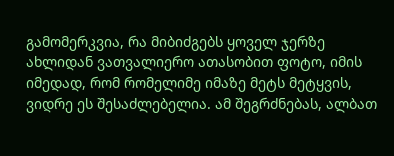გამომერკვია, რა მიბიძგებს ყოველ ჯერზე ახლიდან ვათვალიერო ათასობით ფოტო, იმის იმედად, რომ რომელიმე იმაზე მეტს მეტყვის, ვიდრე ეს შესაძლებელია. ამ შეგრძნებას, ალბათ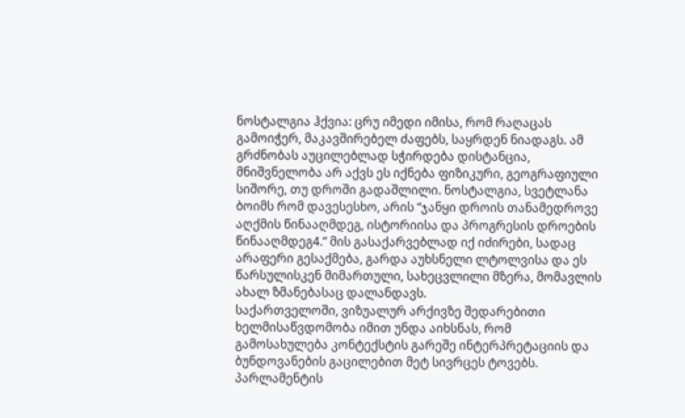ნოსტალგია ჰქვია: ცრუ იმედი იმისა, რომ რაღაცას გამოიჭერ, მაკავშირებელ ძაფებს, საყრდენ ნიადაგს. ამ გრძნობას აუცილებლად სჭირდება დისტანცია, მნიშვნელობა არ აქვს ეს იქნება ფიზიკური, გეოგრაფიული სიშორე, თუ დროში გადაშლილი. ნოსტალგია, სვეტლანა ბოიმს რომ დავესესხო, არის “ჯანყი დროის თანამედროვე აღქმის წინააღმდეგ, ისტორიისა და პროგრესის დროების წინააღმდეგ4.” მის გასაქარვებლად იქ იძირები, სადაც არაფერი გესაქმება, გარდა აუხსნელი ლტოლვისა და ეს წარსულისკენ მიმართული, სახეცვლილი მზერა, მომავლის ახალ ზმანებასაც დალანდავს.
საქართველოში, ვიზუალურ არქივზე შედარებითი ხელმისაწვდომობა იმით უნდა აიხსნას, რომ გამოსახულება კონტექსტის გარეშე ინტერპრეტაციის და ბუნდოვანების გაცილებით მეტ სივრცეს ტოვებს. პარლამენტის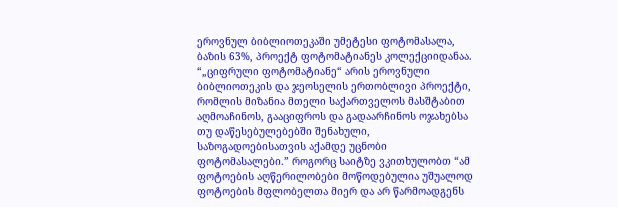ეროვნულ ბიბლიოთეკაში უმეტესი ფოტომასალა, ბაზის 63%, პროექტ ფოტომატიანეს კოლექციიდანაა. “„ციფრული ფოტომატიანე“ არის ეროვნული ბიბლიოთეკის და ჯეოსელის ერთობლივი პროექტი, რომლის მიზანია მთელი საქართველოს მასშტაბით აღმოაჩინოს, გააციფროს და გადაარჩინოს ოჯახებსა თუ დაწესებულებებში შენახული, საზოგადოებისათვის აქამდე უცნობი ფოტომასალები.” როგორც საიტზე ვკითხულობთ “ამ ფოტოების აღწერილობები მოწოდებულია უშუალოდ ფოტოების მფლობელთა მიერ და არ წარმოადგენს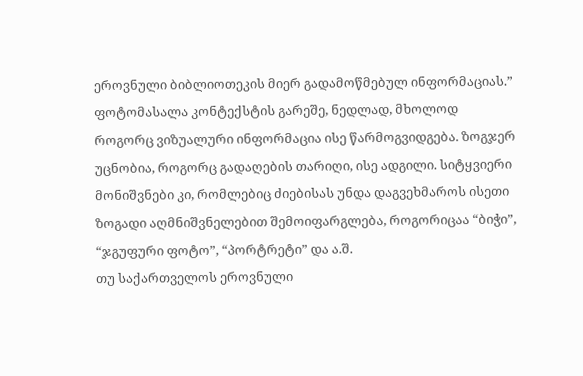ეროვნული ბიბლიოთეკის მიერ გადამოწმებულ ინფორმაციას.” ფოტომასალა კონტექსტის გარეშე, ნედლად, მხოლოდ როგორც ვიზუალური ინფორმაცია ისე წარმოგვიდგება. ზოგჯერ უცნობია, როგორც გადაღების თარიღი, ისე ადგილი. სიტყვიერი მონიშვნები კი, რომლებიც ძიებისას უნდა დაგვეხმაროს ისეთი ზოგადი აღმნიშვნელებით შემოიფარგლება, როგორიცაა “ბიჭი”, “ჯგუფური ფოტო”, “პორტრეტი” და ა.შ.
თუ საქართველოს ეროვნული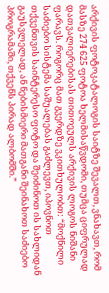არქივის ფოტოკატალოგის საიტზე შევალთ, ვნახავთ, რომ მასზე 274 625 ფოტოა ხელმისაწვდომი, თუმცა ციფრულად დათვალიერებისას თითოეულს არქივის ლოგოს ნიშანი ფარავს. როგორც მათ გვერდზე ვკითხულობთ: “მოქნილი საძიებო სისტემა საშუალებას გაძლევთ, იპოვნოთ თქვენთვის საინტერესო ფოტო და შეიძინოთ ის სახლიდან გაუსვლელად, ან ნებისმიერი მათგანი შეინახოთ საძიებო პროგრამაში, თქვენს პირად ალბომში.”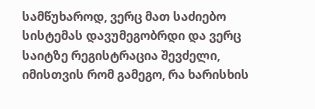სამწუხაროდ, ვერც მათ საძიებო სისტემას დავუმეგობრდი და ვერც საიტზე რეგისტრაცია შევძელი, იმისთვის რომ გამეგო, რა ხარისხის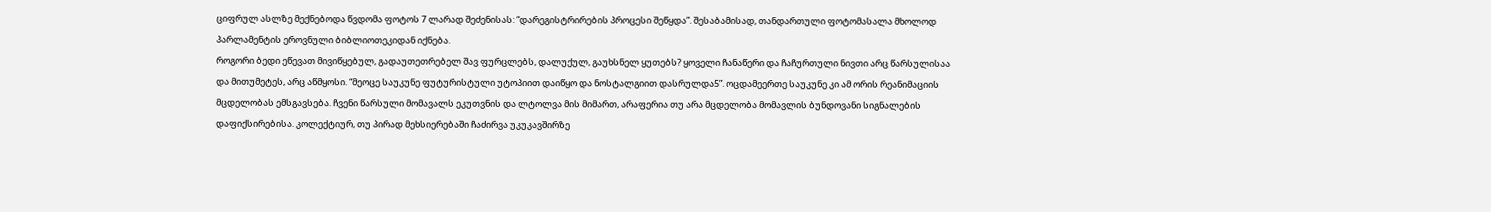ციფრულ ასლზე მექნებოდა წვდომა ფოტოს 7 ლარად შეძენისას: “დარეგისტრირების პროცესი შეწყდა”. შესაბამისად, თანდართული ფოტომასალა მხოლოდ პარლამენტის ეროვნული ბიბლიოთეკიდან იქნება.
როგორი ბედი ეწევათ მივიწყებულ, გადაუთეთრებელ შავ ფურცლებს, დალუქულ, გაუხსნელ ყუთებს? ყოველი ჩანაწერი და ჩაჩურთული ნივთი არც წარსულისაა და მითუმეტეს, არც აწმყოსი. “მეოცე საუკუნე ფუტურისტული უტოპიით დაიწყო და ნოსტალგიით დასრულდა5”. ოცდამეერთე საუკუნე კი ამ ორის რეანიმაციის მცდელობას ემსგავსება. ჩვენი წარსული მომავალს ეკუთვნის და ლტოლვა მის მიმართ, არაფერია თუ არა მცდელობა მომავლის ბუნდოვანი სიგნალების დაფიქსირებისა. კოლექტიურ, თუ პირად მეხსიერებაში ჩაძირვა უკუკავშირზე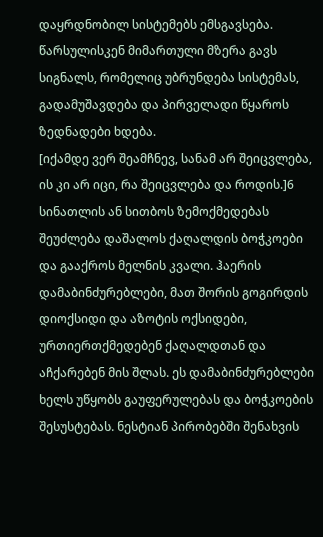დაყრდნობილ სისტემებს ემსგავსება.
წარსულისკენ მიმართული მზერა გავს სიგნალს, რომელიც უბრუნდება სისტემას, გადამუშავდება და პირველადი წყაროს ზედნადები ხდება.
[იქამდე ვერ შეამჩნევ, სანამ არ შეიცვლება, ის კი არ იცი, რა შეიცვლება და როდის.]6
სინათლის ან სითბოს ზემოქმედებას შეუძლება დაშალოს ქაღალდის ბოჭკოები და გააქროს მელნის კვალი. ჰაერის დამაბინძურებლები, მათ შორის გოგირდის დიოქსიდი და აზოტის ოქსიდები, ურთიერთქმედებენ ქაღალდთან და აჩქარებენ მის შლას. ეს დამაბინძურებლები ხელს უწყობს გაუფერულებას და ბოჭკოების შესუსტებას. ნესტიან პირობებში შენახვის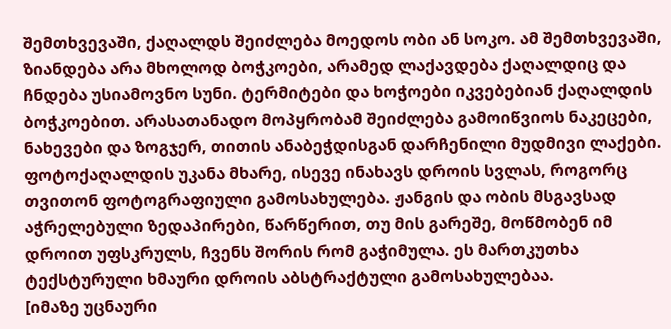შემთხვევაში, ქაღალდს შეიძლება მოედოს ობი ან სოკო. ამ შემთხვევაში, ზიანდება არა მხოლოდ ბოჭკოები, არამედ ლაქავდება ქაღალდიც და ჩნდება უსიამოვნო სუნი. ტერმიტები და ხოჭოები იკვებებიან ქაღალდის ბოჭკოებით. არასათანადო მოპყრობამ შეიძლება გამოიწვიოს ნაკეცები, ნახევები და ზოგჯერ, თითის ანაბეჭდისგან დარჩენილი მუდმივი ლაქები.
ფოტოქაღალდის უკანა მხარე, ისევე ინახავს დროის სვლას, როგორც თვითონ ფოტოგრაფიული გამოსახულება. ჟანგის და ობის მსგავსად აჭრელებული ზედაპირები, წარწერით, თუ მის გარეშე, მოწმობენ იმ დროით უფსკრულს, ჩვენს შორის რომ გაჭიმულა. ეს მართკუთხა ტექსტურული ხმაური დროის აბსტრაქტული გამოსახულებაა.
[იმაზე უცნაური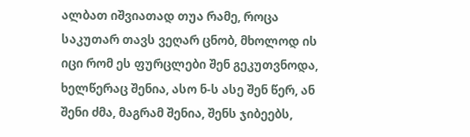ალბათ იშვიათად თუა რამე, როცა საკუთარ თავს ვეღარ ცნობ, მხოლოდ ის იცი რომ ეს ფურცლები შენ გეკუთვნოდა, ხელწერაც შენია, ასო ნ-ს ასე შენ წერ, ან შენი ძმა, მაგრამ შენია, შენს ჯიბეებს,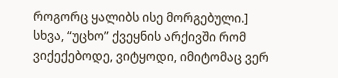როგორც ყალიბს ისე მორგებული.]
სხვა, “უცხო” ქვეყნის არქივში რომ ვიქექებოდე, ვიტყოდი, იმიტომაც ვერ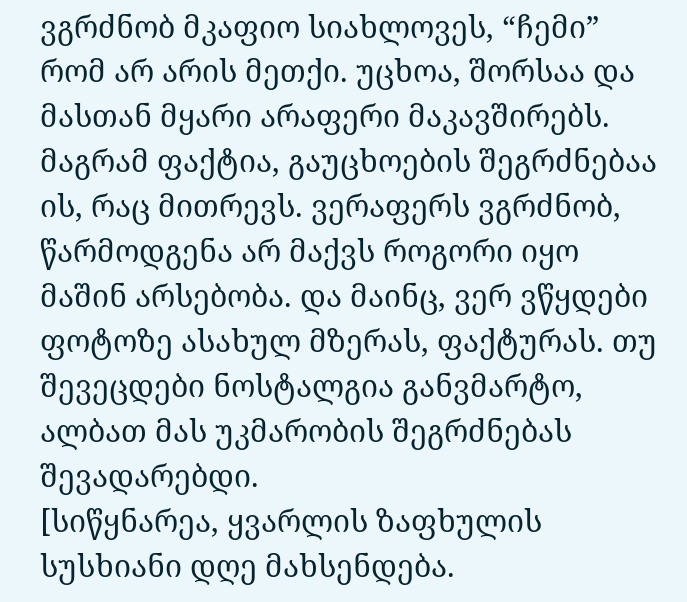ვგრძნობ მკაფიო სიახლოვეს, “ჩემი” რომ არ არის მეთქი. უცხოა, შორსაა და მასთან მყარი არაფერი მაკავშირებს. მაგრამ ფაქტია, გაუცხოების შეგრძნებაა ის, რაც მითრევს. ვერაფერს ვგრძნობ, წარმოდგენა არ მაქვს როგორი იყო მაშინ არსებობა. და მაინც, ვერ ვწყდები ფოტოზე ასახულ მზერას, ფაქტურას. თუ შევეცდები ნოსტალგია განვმარტო, ალბათ მას უკმარობის შეგრძნებას შევადარებდი.
[სიწყნარეა, ყვარლის ზაფხულის სუსხიანი დღე მახსენდება.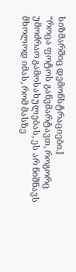სიზმარშიც დემონსტრაციები.]
“როცა ფოტოს განვმარტავთ, როგორც უმოძრაო გამოსახულებას, ეს არ ნიშნავს მხოლოდ იმას, რომ მასზე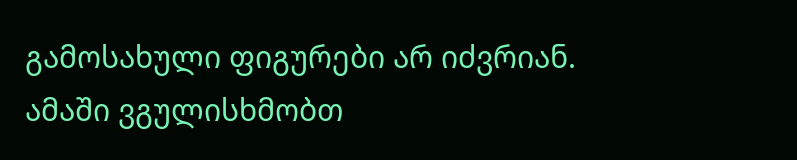გამოსახული ფიგურები არ იძვრიან. ამაში ვგულისხმობთ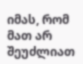იმას, რომ მათ არ შეუძლიათ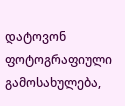დატოვონ ფოტოგრაფიული გამოსახულება,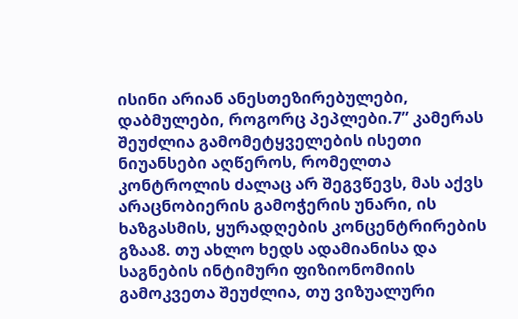ისინი არიან ანესთეზირებულები, დაბმულები, როგორც პეპლები.7” კამერას შეუძლია გამომეტყველების ისეთი ნიუანსები აღწეროს, რომელთა კონტროლის ძალაც არ შეგვწევს, მას აქვს არაცნობიერის გამოჭერის უნარი, ის ხაზგასმის, ყურადღების კონცენტრირების გზაა8. თუ ახლო ხედს ადამიანისა და საგნების ინტიმური ფიზიონომიის გამოკვეთა შეუძლია, თუ ვიზუალური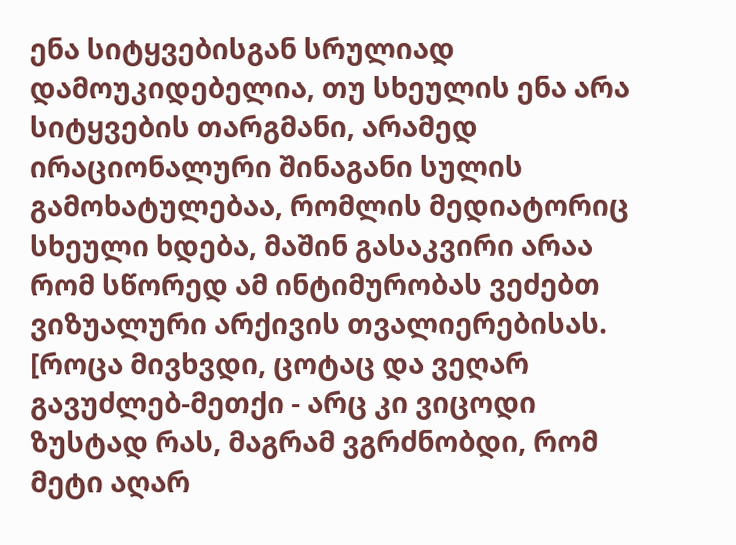ენა სიტყვებისგან სრულიად დამოუკიდებელია, თუ სხეულის ენა არა სიტყვების თარგმანი, არამედ ირაციონალური შინაგანი სულის გამოხატულებაა, რომლის მედიატორიც სხეული ხდება, მაშინ გასაკვირი არაა რომ სწორედ ამ ინტიმურობას ვეძებთ ვიზუალური არქივის თვალიერებისას.
[როცა მივხვდი, ცოტაც და ვეღარ გავუძლებ-მეთქი - არც კი ვიცოდი ზუსტად რას, მაგრამ ვგრძნობდი, რომ მეტი აღარ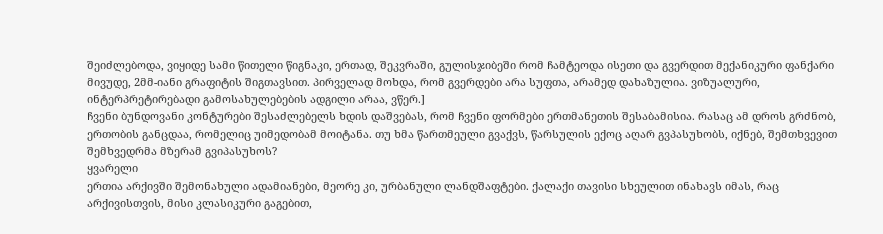შეიძლებოდა, ვიყიდე სამი წითელი წიგნაკი, ერთად, შეკვრაში, გულისჯიბეში რომ ჩამტეოდა ისეთი და გვერდით მექანიკური ფანქარი მივუდე, 2მმ-იანი გრაფიტის შიგთავსით. პირველად მოხდა, რომ გვერდები არა სუფთა, არამედ დახაზულია. ვიზუალური, ინტერპრეტირებადი გამოსახულებების ადგილი არაა, ვწერ.]
ჩვენი ბუნდოვანი კონტურები შესაძლებელს ხდის დაშვებას, რომ ჩვენი ფორმები ერთმანეთის შესაბამისია. რასაც ამ დროს გრძნობ, ერთობის განცდაა, რომელიც უიმედობამ მოიტანა. თუ ხმა წართმეული გვაქვს, წარსულის ექოც აღარ გვპასუხობს, იქნებ, შემთხვევით შემხვედრმა მზერამ გვიპასუხოს?
ყვარელი
ერთია არქივში შემონახული ადამიანები, მეორე კი, ურბანული ლანდშაფტები. ქალაქი თავისი სხეულით ინახავს იმას, რაც არქივისთვის, მისი კლასიკური გაგებით,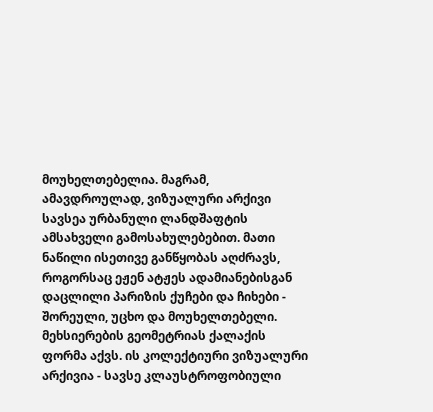მოუხელთებელია. მაგრამ, ამავდროულად, ვიზუალური არქივი სავსეა ურბანული ლანდშაფტის ამსახველი გამოსახულებებით. მათი ნაწილი ისეთივე განწყობას აღძრავს, როგორსაც ეჟენ ატჟეს ადამიანებისგან დაცლილი პარიზის ქუჩები და ჩიხები - შორეული, უცხო და მოუხელთებელი.
მეხსიერების გეომეტრიას ქალაქის ფორმა აქვს. ის კოლექტიური ვიზუალური არქივია - სავსე კლაუსტროფობიული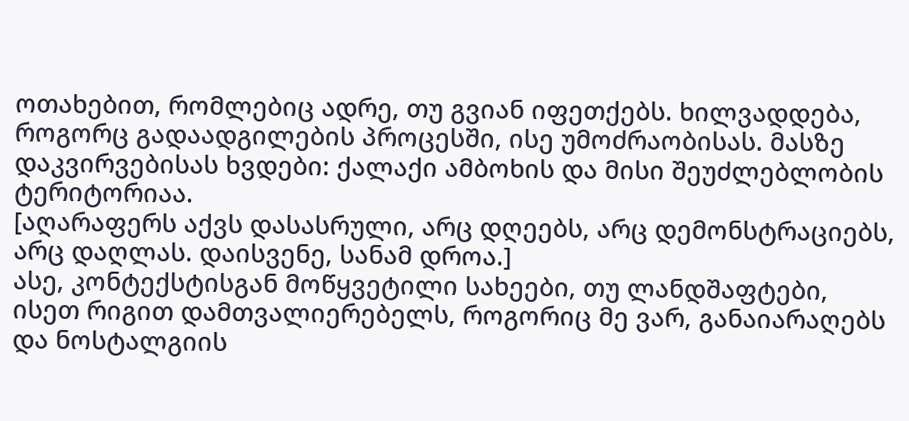ოთახებით, რომლებიც ადრე, თუ გვიან იფეთქებს. ხილვადდება, როგორც გადაადგილების პროცესში, ისე უმოძრაობისას. მასზე დაკვირვებისას ხვდები: ქალაქი ამბოხის და მისი შეუძლებლობის ტერიტორიაა.
[აღარაფერს აქვს დასასრული, არც დღეებს, არც დემონსტრაციებს, არც დაღლას. დაისვენე, სანამ დროა.]
ასე, კონტექსტისგან მოწყვეტილი სახეები, თუ ლანდშაფტები, ისეთ რიგით დამთვალიერებელს, როგორიც მე ვარ, განაიარაღებს და ნოსტალგიის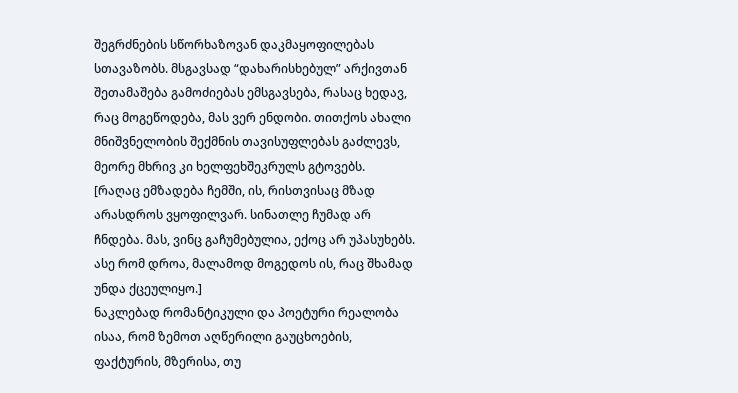შეგრძნების სწორხაზოვან დაკმაყოფილებას სთავაზობს. მსგავსად “დახარისხებულ” არქივთან შეთამაშება გამოძიებას ემსგავსება, რასაც ხედავ, რაც მოგეწოდება, მას ვერ ენდობი. თითქოს ახალი მნიშვნელობის შექმნის თავისუფლებას გაძლევს, მეორე მხრივ კი ხელფეხშეკრულს გტოვებს.
[რაღაც ემზადება ჩემში, ის, რისთვისაც მზად არასდროს ვყოფილვარ. სინათლე ჩუმად არ ჩნდება. მას, ვინც გაჩუმებულია, ექოც არ უპასუხებს. ასე რომ დროა, მალამოდ მოგედოს ის, რაც შხამად უნდა ქცეულიყო.]
ნაკლებად რომანტიკული და პოეტური რეალობა ისაა, რომ ზემოთ აღწერილი გაუცხოების, ფაქტურის, მზერისა, თუ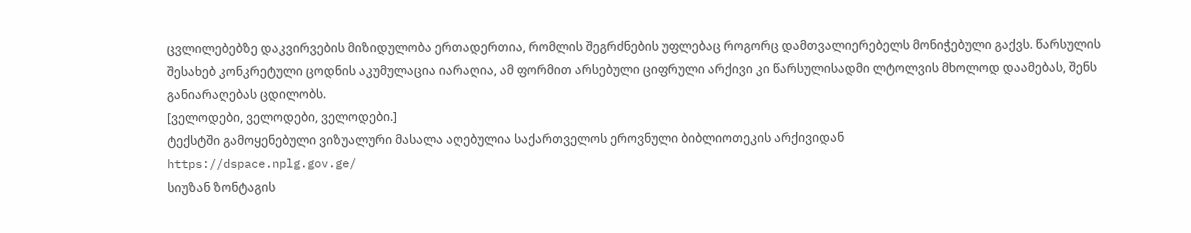ცვლილებებზე დაკვირვების მიზიდულობა ერთადერთია, რომლის შეგრძნების უფლებაც როგორც დამთვალიერებელს მონიჭებული გაქვს. წარსულის შესახებ კონკრეტული ცოდნის აკუმულაცია იარაღია, ამ ფორმით არსებული ციფრული არქივი კი წარსულისადმი ლტოლვის მხოლოდ დაამებას, შენს განიარაღებას ცდილობს.
[ველოდები, ველოდები, ველოდები.]
ტექსტში გამოყენებული ვიზუალური მასალა აღებულია საქართველოს ეროვნული ბიბლიოთეკის არქივიდან
https://dspace.nplg.gov.ge/
სიუზან ზონტაგის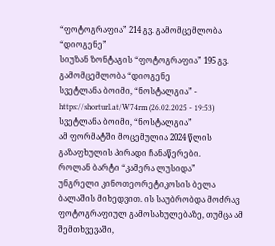“ფოტოგრაფია” 214 გვ. გამომცემლობა “დიოგენე”
სიუზან ზონტაგის “ფოტოგრაფია” 195 გვ. გამომცემლობა “დიოგენე
სვეტლანა ბოიმი, “ნოსტალგია” - https://shorturl.at/W74rm (26.02.2025 - 19:53)
სვეტლანა ბოიმი, “ნოსტალგია”
ამ ფორმატში მოცემულია 2024 წლის გაზაფხულის პირადი ჩანაწერები.
როლან ბარტი “კამერა ლუსიდა”
უნგრელი კინოთეორეტიკოსის ბელა ბალაშის მიხედვით. ის საუბრობდა მოძრავ ფოტოგრაფიულ გამოსახულებაზე, თუმცა ამ შემთხვევაში,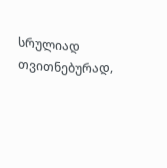სრულიად თვითნებურად,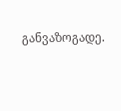განვაზოგადე.